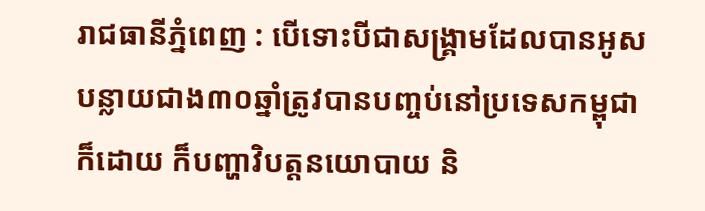រាជធានីភ្នំពេញ : បើទោះបីជាសង្គ្រាមដែលបានអូសបន្លាយជាង៣០ឆ្នាំត្រូវបានបញ្ចប់នៅប្រទេសកម្ពុជាក៏ដោយ ក៏បញ្ហាវិបត្តនយោបាយ និ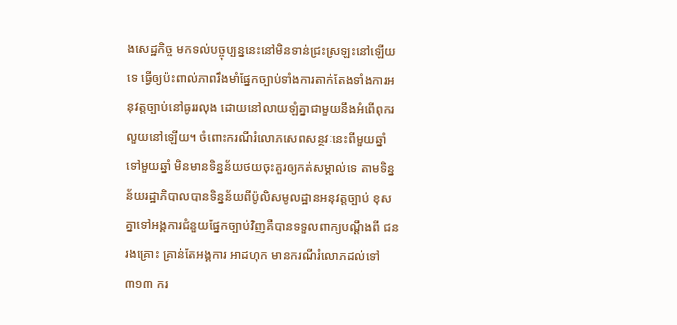ងសេដ្ឋកិច្ច មកទល់បច្ចុប្បន្ននេះនៅមិនទាន់ជ្រះស្រឡះនៅឡើយទេ ធ្វើឲ្យប៉ះពាល់ភាពរឹងមាំផ្នែកច្បាប់ទាំងការតាក់តែងទាំងការអនុវត្តច្បាប់នៅធូររលុង ដោយនៅលាយឡំគ្នាជាមួយនឹងអំពើពុករលួយនៅឡើយ។ ចំពោះករណីរំលោភសេពសន្ថវៈនេះពីមួយឆ្នាំទៅមួយឆ្នាំ មិនមានទិន្នន័យថយចុះគួរឲ្យកត់សម្គាល់ទេ តាមទិន្នន័យរដ្ឋាភិបាលបានទិន្នន័យពីប៉ូលិសមូលដ្ឋានអនុវត្តច្បាប់ ខុសគ្នាទៅអង្គការជំនួយផ្នែកច្បាប់វិញគឺបានទទួលពាក្យបណ្តឹងពី ជនរងគ្រោះ គ្រាន់តែអង្គការ អាដហុក មានករណីរំលោភដល់ទៅ៣១៣ ករ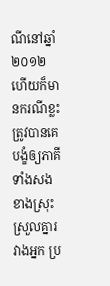ណីនៅឆ្នាំ២០១២ ហើយក៏មានករណីខ្លះ ត្រូវបានគេបង្ខំឲ្យភាគីទាំងសងខាងស្រុះស្រួលគ្នារវាងអ្នក ប្រ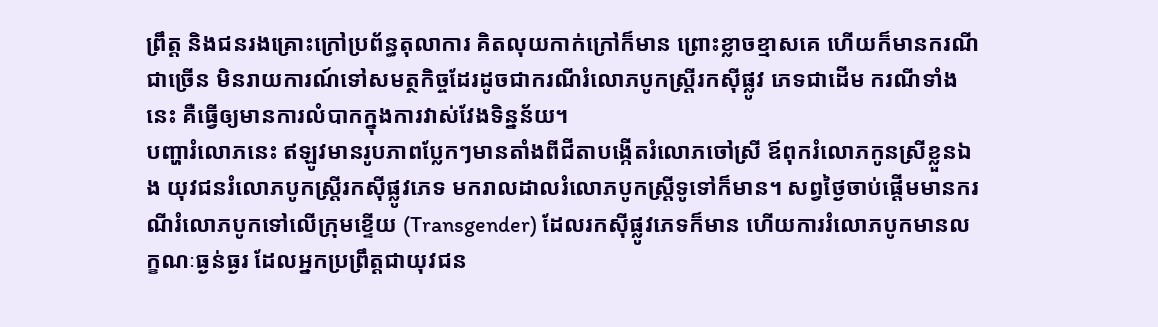ព្រឹត្ត និងជនរងគ្រោះក្រៅប្រព័ន្ធតុលាការ គិតលុយកាក់ក្រៅក៏មាន ព្រោះខ្លាចខ្មាសគេ ហើយក៏មានករណីជាច្រើន មិនរាយការណ៍ទៅសមត្ថកិច្ចដែរដូចជាករណីរំលោភបូកស្ត្រីរកស៊ីផ្លូវ ភេទជាដើម ករណីទាំងនេះ គឺធ្វើឲ្យមានការលំបាកក្នុងការវាស់វែងទិន្នន័យ។
បញ្ហារំលោភនេះ ឥឡូវមានរូបភាពប្លែកៗមានតាំងពីជីតាបង្កើតរំលោភចៅស្រី ឪពុករំលោភកូនស្រីខ្លួនឯង យុវជនរំលោភបូកស្ត្រីរកស៊ីផ្លូវភេទ មករាលដាលរំលោភបូកស្ត្រីទូទៅក៏មាន។ សព្វថ្ងៃចាប់ផ្តើមមានករណីរំលោភបូកទៅលើក្រុមខ្ទើយ (Transgender) ដែលរកស៊ីផ្លូវភេទក៏មាន ហើយការរំលោភបូកមានលក្ខណៈធ្ងន់ធ្ងរ ដែលអ្នកប្រព្រឹត្តជាយុវជន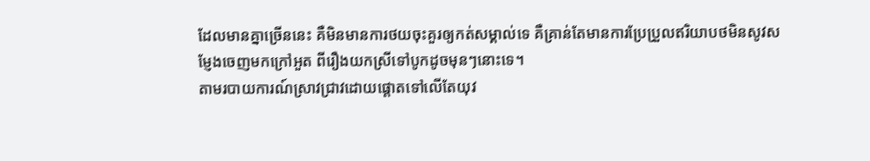ដែលមានគ្នាច្រើននេះ គឺមិនមានការថយចុះគួរឲ្យកត់សម្គាល់ទេ គឺគ្រាន់តែមានការប្រែប្រួលឥរិយាបថមិនសូវសម្ញែងចេញមកក្រៅអួត ពីរឿងយកស្រីទៅបូកដូចមុនៗនោះទេ។
តាមរបាយការណ៍ស្រាវជ្រាវដោយផ្តោតទៅលើតែយុវ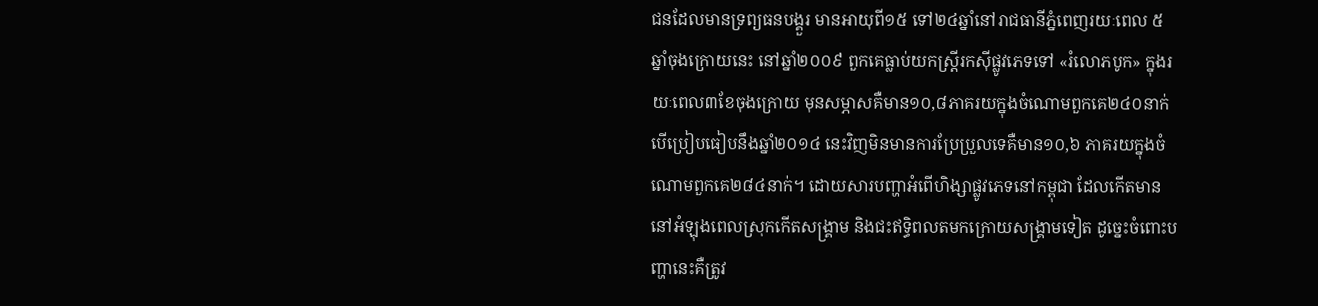ជនដែលមានទ្រព្យធនបង្គួរ មានអាយុពី១៥ ទៅ២៤ឆ្នាំនៅរាជធានីភ្នំពេញរយៈពេល ៥ ឆ្នាំចុងក្រោយនេះ នៅឆ្នាំ២០០៩ ពួកគេធ្លាប់យកស្ត្រីរកស៊ីផ្លូវភេទទៅ «រំលោភបូក» ក្នុងរយៈពេល៣ខែចុងក្រោយ មុនសម្ភាសគឺមាន១០,៨ភាគរយក្នុងចំណោមពួកគេ២៤០នាក់បើប្រៀបធៀបនឹងឆ្នាំ២០១៤ នេះវិញមិនមានការប្រែប្រួលទេគឺមាន១០,៦ ភាគរយក្នុងចំណោមពួកគេ២៨៤នាក់។ ដោយសារបញ្ហាអំពើហិង្សាផ្លូវភេទនៅកម្ពុជា ដែលកើតមាននៅអំឡុងពេលស្រុកកើតសង្គ្រាម និងជះឥទ្ធិពលតមកក្រោយសង្គ្រាមទៀត ដូច្នេះចំពោះបញ្ហានេះគឺត្រូវ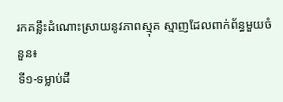រកគន្លឹះដំណោះស្រាយនូវភាពស្មុគ ស្មាញដែលពាក់ព័ន្ធមួយចំនួន៖
ទី១-ទម្លាប់ដឹ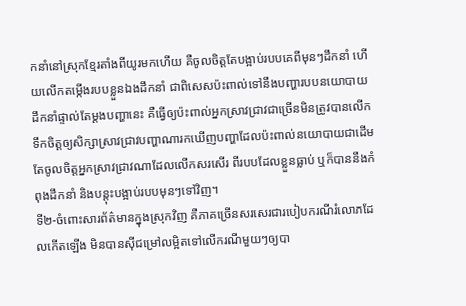កនាំនៅស្រុកខ្មែរតាំងពីយូរមកហើយ គឺចូលចិត្តតែបង្អាប់របបគេពីមុនៗដឹកនាំ ហើយលើកតម្កើងរបបខ្លួនឯងដឹកនាំ ជាពិសេសប៉ះពាល់ទៅនឹងបញ្ហារបបនយោបាយដឹកនាំផ្ទាល់តែម្តងបញ្ហានេះ គឺធ្វើឲ្យប៉ះពាល់អ្នកស្រាវជ្រាវជាច្រើនមិនត្រូវបានលើកទឹកចិត្តឲ្យសិក្សាស្រាវជ្រាវបញ្ហាណារកឃើញបញ្ហាដែលប៉ះពាល់នយោបាយជាដើម តែចូលចិត្តអ្នកស្រាវជ្រាវណាដែលលើកសរសើរ ពីរបបដែលខ្លួនធ្លាប់ ឬក៏បាននឹងកំពុងដឹកនាំ និងបន្តុះបង្អាប់របបមុនៗទៅវិញ។
ទី២-ចំពោះសារព័ត៌មានក្នុងស្រុកវិញ គឺភាគច្រើនសរសេរជារបៀបករណីរំលោភដែលកើតឡើង មិនបានស៊ីជម្រៅលម្អិតទៅលើករណីមួយៗឲ្យបា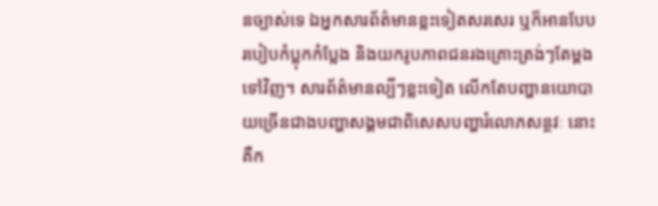នច្បាស់ទេ ឯអ្នកសារព័ត៌មានខ្លះទៀតសរសេរ ឬក៏អានបែបរបៀបកំប្លុកកំប្លែង និងយករូបភាពជនរងគ្រោះត្រង់ៗតែម្តងទៅវិញ។ សារព័ត៌មានល្បីៗខ្លះទៀត លើកតែបញ្ហានយោបាយច្រើនជាងបញ្ហាសង្គមជាពិសេសបញ្ហារំលោភសន្ថវៈ នោះ គឺក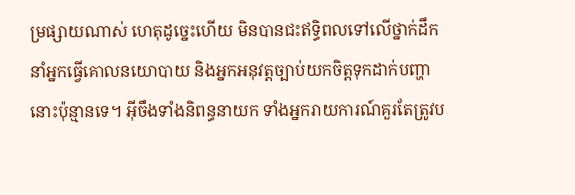ម្រផ្សាយណាស់ ហេតុដូច្នេះហើយ មិនបានជះឥទ្ធិពលទៅលើថ្នាក់ដឹកនាំអ្នកធ្វើគោលនយោបាយ និងអ្នកអនុវត្តច្បាប់យកចិត្តទុកដាក់បញ្ហានោះប៉ុន្មានទេ។ អ៊ីចឹងទាំងនិពន្ធនាយក ទាំងអ្នករាយការណ៍គួរតែត្រូវប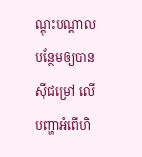ណ្តុះបណ្តាលបន្ថែមឲ្យបានស៊ីជម្រៅ លើបញ្ហាអំពើហិ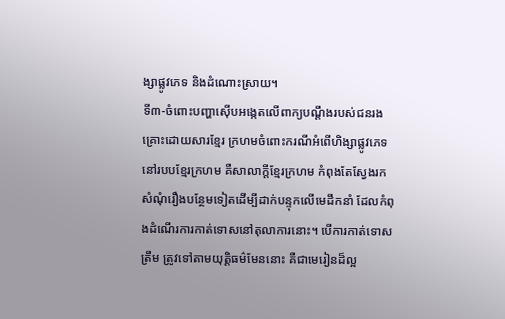ង្សាផ្លូវភេទ និងដំណោះស្រាយ។
ទី៣-ចំពោះបញ្ហាស៊ើបអង្កេតលើពាក្យបណ្តឹងរបស់ជនរងគ្រោះដោយសារខ្មែរ ក្រហមចំពោះករណីអំពើហិង្សាផ្លូវភេទនៅរបបខ្មែរក្រហម គឺសាលាក្តីខ្មែរក្រហម កំពុងតែស្វែងរកសំណុំរឿងបន្ថែមទៀតដើម្បីដាក់បន្ទុកលើមេដឹកនាំ ដែលកំពុងដំណើរការកាត់ទោសនៅតុលាការនោះ។ បើការកាត់ទោសត្រឹម ត្រូវទៅតាមយុត្តិធម៌មែននោះ គឺជាមេរៀនដ៏ល្អ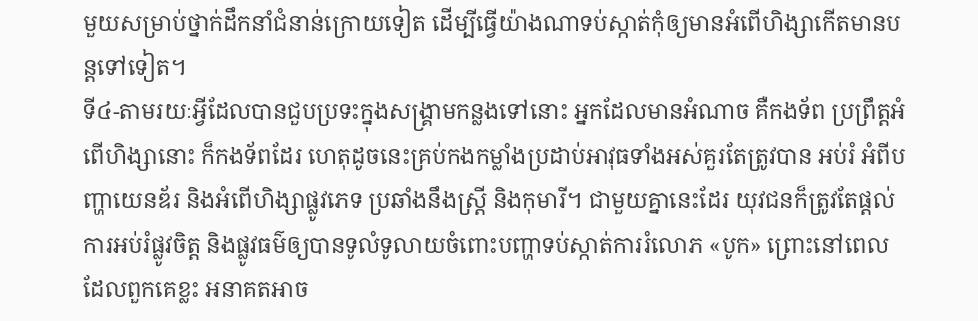មួយសម្រាប់ថ្នាក់ដឹកនាំជំនាន់ក្រោយទៀត ដើម្បីធ្វើយ៉ាងណាទប់ស្កាត់កុំឲ្យមានអំពើហិង្សាកើតមានបន្តទៅទៀត។
ទី៤-តាមរយៈអ្វីដែលបានជួបប្រទះក្នុងសង្គ្រាមកន្លងទៅនោះ អ្នកដែលមានអំណាច គឺកងទ័ព ប្រព្រឹត្តអំពើហិង្សានោះ ក៏កងទ័ពដែរ ហេតុដូចនេះគ្រប់កងកម្លាំងប្រដាប់អាវុធទាំងអស់គួរតែត្រូវបាន អប់រំ អំពីបញ្ហាយេនឌ័រ និងអំពើហិង្សាផ្លូវភេទ ប្រឆាំងនឹងស្ត្រី និងកុមារី។ ជាមួយគ្នានេះដែរ យុវជនក៏ត្រូវតែផ្តល់ការអប់រំផ្លូវចិត្ត និងផ្លូវធម៌ឲ្យបានទូលំទូលាយចំពោះបញ្ហាទប់ស្កាត់ការរំលោភ «បូក» ព្រោះនៅពេលដែលពួកគេខ្លះ អនាគតអាច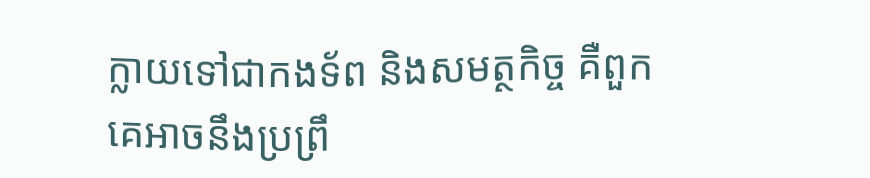ក្លាយទៅជាកងទ័ព និងសមត្ថកិច្ច គឺពួកគេអាចនឹងប្រព្រឹ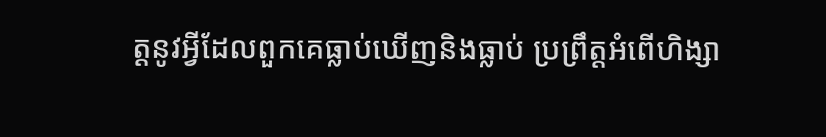ត្តនូវអ្វីដែលពួកគេធ្លាប់ឃើញនិងធ្លាប់ ប្រព្រឹត្តអំពើហិង្សា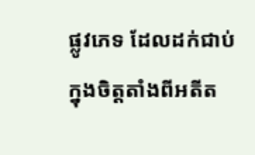ផ្លូវភេទ ដែលដក់ជាប់ក្នុងចិត្តតាំងពីអតីត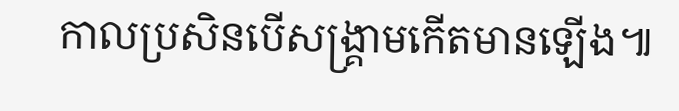កាលប្រសិនបើសង្គ្រាមកើតមានឡើង៕